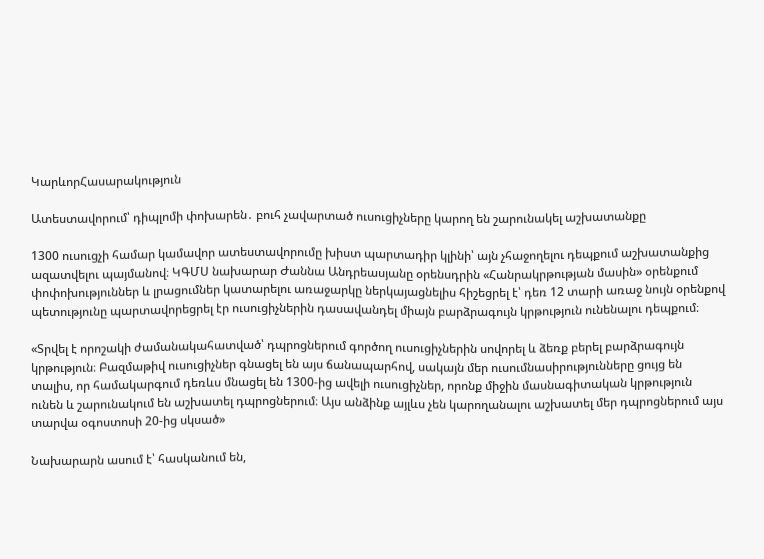ԿարևորՀասարակություն

Ատեստավորում՝ դիպլոմի փոխարեն․ բուհ չավարտած ուսուցիչները կարող են շարունակել աշխատանքը

1300 ուսուցչի համար կամավոր ատեստավորումը խիստ պարտադիր կլինի՝ այն չհաջողելու դեպքում աշխատանքից ազատվելու պայմանով։ ԿԳՄՍ նախարար Ժաննա Անդրեասյանը օրենսդրին «Հանրակրթության մասին» օրենքում փոփոխություններ և լրացումներ կատարելու առաջարկը ներկայացնելիս հիշեցրել է՝ դեռ 12 տարի առաջ նույն օրենքով պետությունը պարտավորեցրել էր ուսուցիչներին դասավանդել միայն բարձրագույն կրթություն ունենալու դեպքում։

«Տրվել է որոշակի ժամանակահատված՝ դպրոցներում գործող ուսուցիչներին սովորել և ձեռք բերել բարձրագույն կրթություն։ Բազմաթիվ ուսուցիչներ գնացել են այս ճանապարհով, սակայն մեր ուսումնասիրությունները ցույց են տալիս, որ համակարգում դեռևս մնացել են 1300-ից ավելի ուսուցիչներ, որոնք միջին մասնագիտական կրթություն ունեն և շարունակում են աշխատել դպրոցներում։ Այս անձինք այլևս չեն կարողանալու աշխատել մեր դպրոցներում այս տարվա օգոստոսի 20-ից սկսած»

Նախարարն ասում է՝ հասկանում են,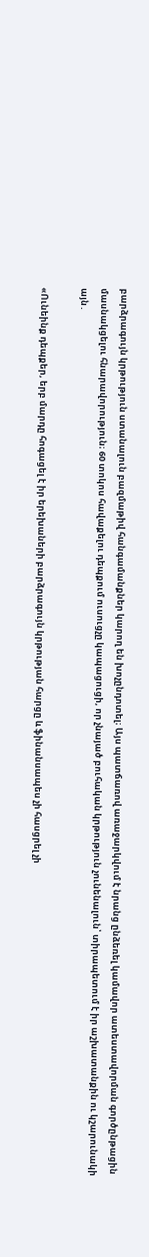բարձրագույն կրթություն ստանալուն բազմաթիվ հանգամանքներ կարող են խոչընդոտել։ Այս պատճառով առաջարկվում է նրանց ընձեռել կամավոր ատեստավորման գործընթացին մասնակցելու հնարավորություն։ 60 տոկոս հավաքելու դեպքում ուսուցչը կապացուցի, որ չնայած բուհական կրթություն չունենալուն՝ տիրապետում է իր աշխատանքին ու կշարունակի այն․

«Ունեինք դեպքեր, երբ մարդը հոգացել է իր երեխաների բարձրագույն կրթության հարցը և ֆինանսապես չի հասցրել չի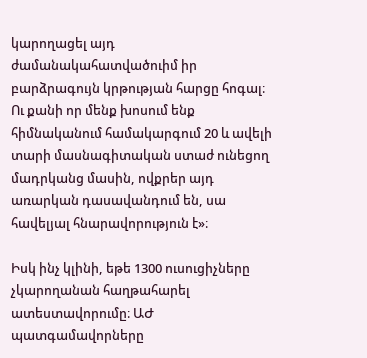կարողացել այդ ժամանակահատվածուիմ իր բարձրագույն կրթության հարցը հոգալ։ Ու քանի որ մենք խոսում ենք հիմնականում համակարգում 20 և ավելի տարի մասնագիտական ստաժ ունեցող մադրկանց մասին, ովքրեր այդ առարկան դասավանդում են, սա հավելյալ հնարավորություն է»։

Իսկ ինչ կլինի, եթե 1300 ուսուցիչները չկարողանան հաղթահարել ատեստավորումը։ ԱԺ պատգամավորները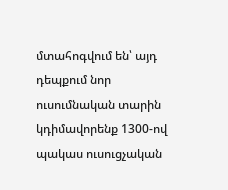մտահոգվում են՝ այդ դեպքում նոր ուսումնական տարին կդիմավորենք 1300-ով պակաս ուսուցչական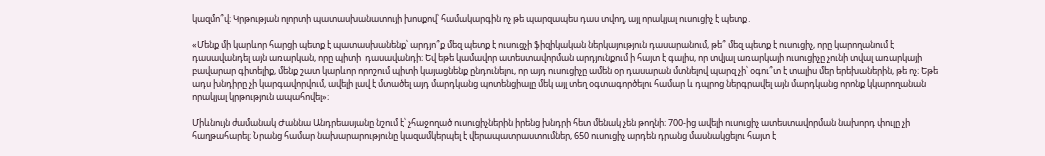կազմո՞վ։ Կրթության ոլորտի պատասխանատույի խոսքով՝ համակարգին ոչ թե պարզապես դաս տվող, այլ որակյալ ուսուցիչ է պետք․

«Մենք մի կարևոր հարցի պետք է պատասխանենք՝ արդյո՞ք մեզ պետք է ուսուցչի ֆիզիկական ներկայություն դասարանում, թե՞ մեզ պետք է ուսուցիչ, որը կարողանում է դասավանդել այն առարկան, որը պիտի  դասավանդի։ Եվ եթե կամավոր ատեստավորման արդյունքում ի հայտ է գալիս, որ տվյալ առարկայի ուսուցիչը չունի տվալ առարկայի բավարար գիտելիք, մենք շատ կարևոր որոշում պիտի կայացնենք ընդունելու, որ այդ ուսուցիչը ամեն օր դասարան մտնելով պարզ չի՝ օգու՞տ է տալիս մեր երեխաներին, թե ոչ։ Եթե ադս խնդիրը չի կարգավորվում, ավելի լավ է մտածել այդ մարդկանց պոտենցիալը մեկ այլ տեղ օգտագործելու համար և դպրոց ներգրավել այն մարդկանց որոնք կկարողանան որակյալ կրթություն ապահովել»։

Միևնույն ժամանակ Ժաննա Անդրեասյանը նշում է՝ չհաջողած ուսուցիչներին իրենց խնդրի հետ մենակ չեն թողնի։ 700-ից ավելի ուսուցիչ ատեստավորման նախորդ փուլը չի հաղթահարել։ Նրանց համար նախարարությունը կազամկերպել է վերապատրաստումներ, 650 ուսուցիչ արդեն դրանց մասնակցելու հայտ է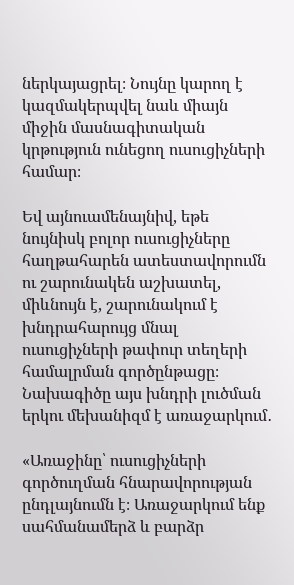ներկայացրել։ Նույնը կարող է կազմակերպվել նաև միայն միջին մասնագիտական կրթություն ունեցող ուսուցիչների համար։

Եվ այնուամենայնիվ, եթե նույնիսկ բոլոր ուսուցիչները հաղթահարեն ատեստավորումն ու շարունակեն աշխատել, միևնույն է, շարունակում է խնդրահարույց մնալ ուսուցիչների թափուր տեղերի համալրման գործընթացը։ Նախագիծը այս խնդրի լուծման երկու մեխանիզմ է առաջարկում․

«Առաջինը՝ ուսուցիչների գործուղման հնարավորության ընդլայնումն է։ Առաջարկում ենք սահմանամերձ և բարձր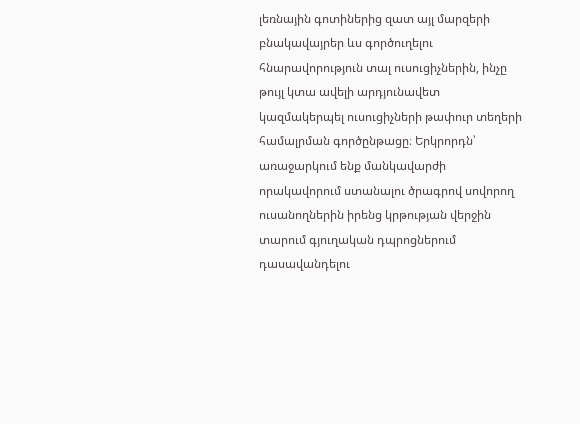լեռնային գոտիներից զատ այլ մարզերի բնակավայրեր ևս գործուղելու հնարավորություն տալ ուսուցիչներին, ինչը թույլ կտա ավելի արդյունավետ կազմակերպել ուսուցիչների թափուր տեղերի համալրման գործընթացը։ Երկրորդն՝ առաջարկում ենք մանկավարժի որակավորում ստանալու ծրագրով սովորող ուսանողներին իրենց կրթության վերջին տարում գյուղական դպրոցներում դասավանդելու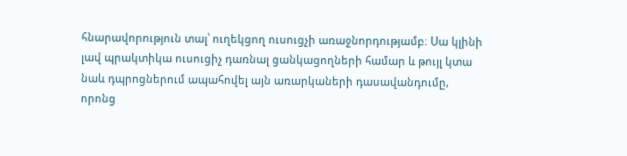հնարավորություն տալ՝ ուղեկցող ուսուցչի առաջնորդությամբ։ Սա կլինի լավ պրակտիկա ուսուցիչ դառնալ ցանկացողների համար և թույլ կտա նաև դպրոցներում ապահովել այն առարկաների դասավանդումը, որոնց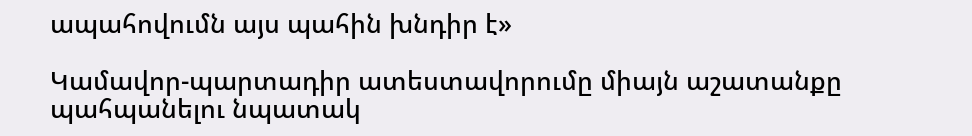ապահովումն այս պահին խնդիր է»

Կամավոր-պարտադիր ատեստավորումը միայն աշատանքը պահպանելու նպատակ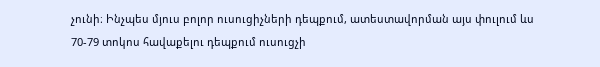չունի։ Ինչպես մյուս բոլոր ուսուցիչների դեպքում, ատեստավորման այս փուլում ևս 70-79 տոկոս հավաքելու դեպքում ուսուցչի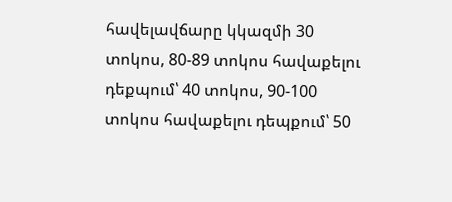հավելավճարը կկազմի 30 տոկոս, 80-89 տոկոս հավաքելու դեքպում՝ 40 տոկոս, 90-100 տոկոս հավաքելու դեպքում՝ 50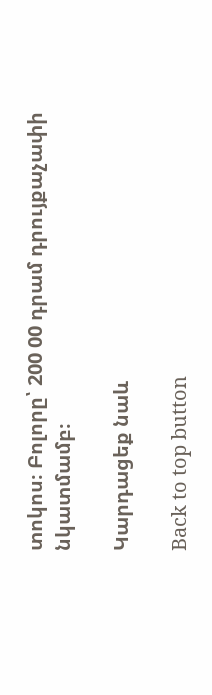տոկոս։ Բոլորը՝ 200 00 դրամ դրույքաչափի նկատմամբ։

Կարդացեք նաև

Back to top button